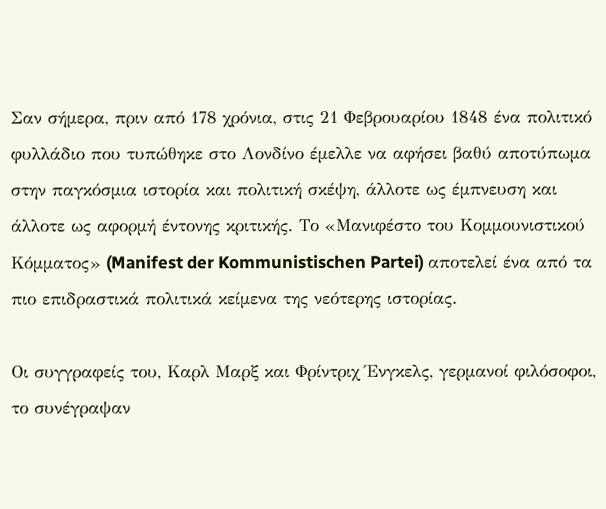Σαν σήμερα, πριν από 178 χρόνια, στις 21 Φεβρουαρίου 1848 ένα πολιτικό φυλλάδιο που τυπώθηκε στο Λονδίνο έμελλε να αφήσει βαθύ αποτύπωμα στην παγκόσμια ιστορία και πολιτική σκέψη, άλλοτε ως έμπνευση και άλλοτε ως αφορμή έντονης κριτικής. Το «Μανιφέστο του Κομμουνιστικού Κόμματος» (Manifest der Kommunistischen Partei) αποτελεί ένα από τα πιο επιδραστικά πολιτικά κείμενα της νεότερης ιστορίας.

Οι συγγραφείς του, Καρλ Μαρξ και Φρίντριχ Ένγκελς, γερμανοί φιλόσοφοι, το συνέγραψαν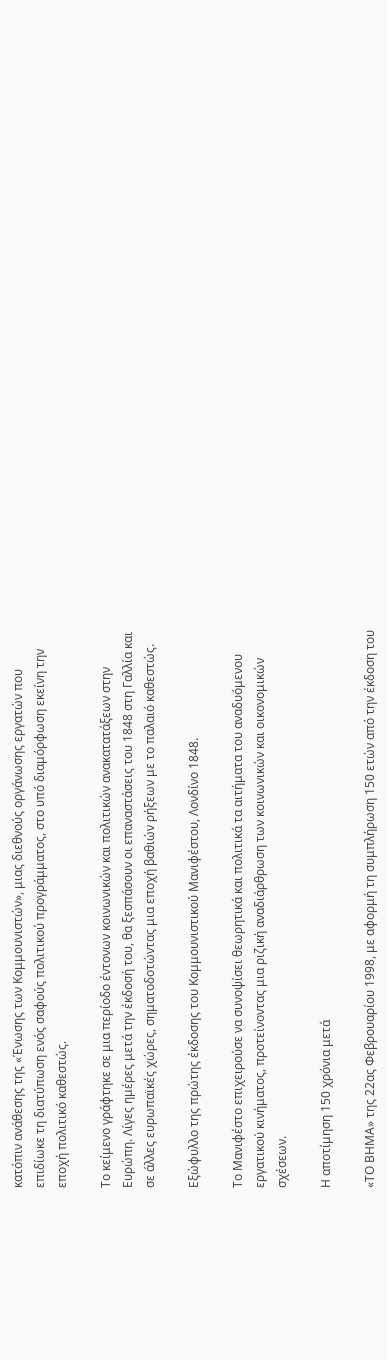κατόπιν ανάθεσης της «Ένωσης των Κομμουνιστών», μιας διεθνούς οργάνωσης εργατών που επιδίωκε τη διατύπωση ενός σαφούς πολιτικού προγράμματος, στο υπό διαμόρφωση εκείνη την εποχή πολιτικό καθεστώς.

Το κείμενο γράφτηκε σε μια περίοδο έντονων κοινωνικών και πολιτικών ανακατατάξεων στην Ευρώπη. Λίγες ημέρες μετά την έκδοσή του, θα ξεσπάσουν οι επαναστάσεις του 1848 στη Γαλλία και σε άλλες ευρωπαϊκές χώρες, σηματοδοτώντας μια εποχή βαθιών ρήξεων με το παλαιό καθεστώς.

Εξώφυλλο της πρώτης έκδοσης του Κομμουνιστικού Μανιφέστου, Λονδίνο 1848.

Το Μανιφέστο επιχειρούσε να συνοψίσει θεωρητικά και πολιτικά τα αιτήματα του αναδυόμενου εργατικού κινήματος, προτείνοντας μια ριζική αναδιάρθρωση των κοινωνικών και οικονομικών σχέσεων.

Η αποτίμηση 150 χρόνια μετά

«ΤΟ ΒΗΜΑ» της 22ας Φεβρουαρίου 1998, με αφορμή τη συμπλήρωση 150 ετών από την έκδοση του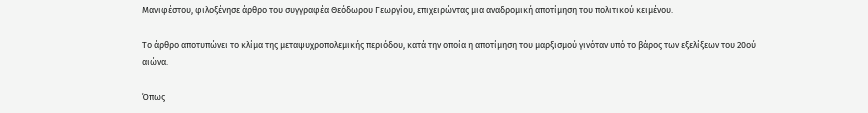Μανιφέστου, φιλοξένησε άρθρο του συγγραφέα Θεόδωρου Γεωργίου, επιχειρώντας μια αναδρομική αποτίμηση του πολιτικού κειμένου.

Το άρθρο αποτυπώνει το κλίμα της μεταψυχροπολεμικής περιόδου, κατά την οποία η αποτίμηση του μαρξισμού γινόταν υπό το βάρος των εξελίξεων του 20ού αιώνα.

Όπως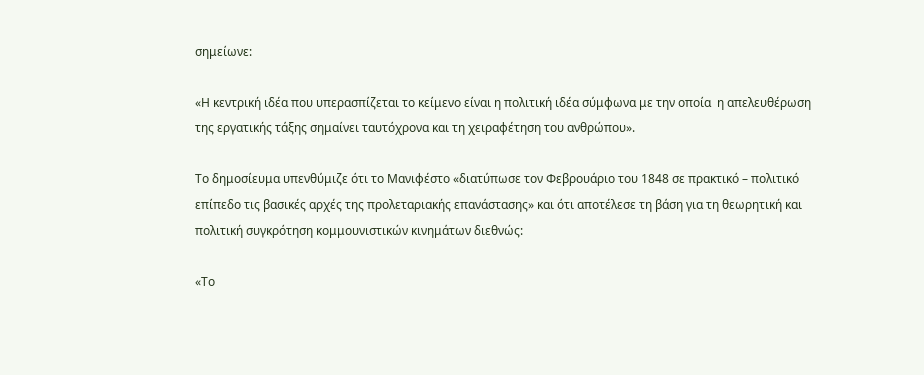σημείωνε:

«Η κεντρική ιδέα που υπερασπίζεται το κείμενο είναι η πολιτική ιδέα σύμφωνα με την οποία  η απελευθέρωση της εργατικής τάξης σημαίνει ταυτόχρονα και τη χειραφέτηση του ανθρώπου».

Το δημοσίευμα υπενθύμιζε ότι το Μανιφέστο «διατύπωσε τον Φεβρουάριο του 1848 σε πρακτικό – πολιτικό επίπεδο τις βασικές αρχές της προλεταριακής επανάστασης» και ότι αποτέλεσε τη βάση για τη θεωρητική και πολιτική συγκρότηση κομμουνιστικών κινημάτων διεθνώς:

«Το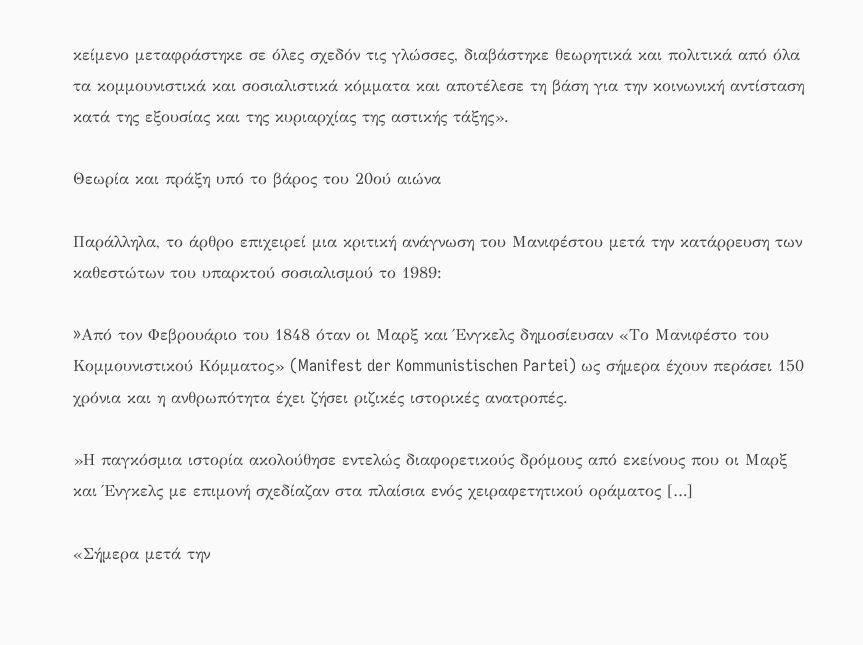κείμενο μεταφράστηκε σε όλες σχεδόν τις γλώσσες, διαβάστηκε θεωρητικά και πολιτικά από όλα τα κομμουνιστικά και σοσιαλιστικά κόμματα και αποτέλεσε τη βάση για την κοινωνική αντίσταση κατά της εξουσίας και της κυριαρχίας της αστικής τάξης».

Θεωρία και πράξη υπό το βάρος του 20ού αιώνα

Παράλληλα, το άρθρο επιχειρεί μια κριτική ανάγνωση του Μανιφέστου μετά την κατάρρευση των καθεστώτων του υπαρκτού σοσιαλισμού το 1989:

»Aπό τον Φεβρουάριο του 1848 όταν οι Μαρξ και Ένγκελς δημοσίευσαν «Το Μανιφέστο του Κομμουνιστικού Κόμματος» (Manifest der Kommunistischen Partei) ως σήμερα έχουν περάσει 150 χρόνια και η ανθρωπότητα έχει ζήσει ριζικές ιστορικές ανατροπές.

»Η παγκόσμια ιστορία ακολούθησε εντελώς διαφορετικούς δρόμους από εκείνους που οι Μαρξ και Ένγκελς με επιμονή σχεδίαζαν στα πλαίσια ενός χειραφετητικού οράματος […]

«Σήμερα μετά την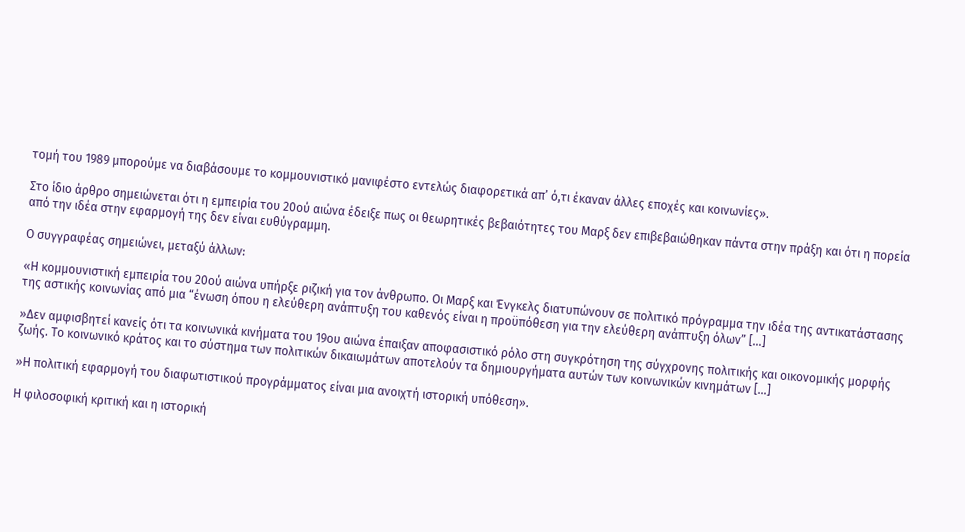τομή του 1989 μπορούμε να διαβάσουμε το κομμουνιστικό μανιφέστο εντελώς διαφορετικά απ’ ό,τι έκαναν άλλες εποχές και κοινωνίες».

Στο ίδιο άρθρο σημειώνεται ότι η εμπειρία του 20ού αιώνα έδειξε πως οι θεωρητικές βεβαιότητες του Μαρξ δεν επιβεβαιώθηκαν πάντα στην πράξη και ότι η πορεία από την ιδέα στην εφαρμογή της δεν είναι ευθύγραμμη.

Ο συγγραφέας σημειώνει, μεταξύ άλλων:

«Η κομμουνιστική εμπειρία του 20ού αιώνα υπήρξε ριζική για τον άνθρωπο. Οι Μαρξ και Ένγκελς διατυπώνουν σε πολιτικό πρόγραμμα την ιδέα της αντικατάστασης της αστικής κοινωνίας από μια “ένωση όπου η ελεύθερη ανάπτυξη του καθενός είναι η προϋπόθεση για την ελεύθερη ανάπτυξη όλων” […]

»Δεν αμφισβητεί κανείς ότι τα κοινωνικά κινήματα του 19ου αιώνα έπαιξαν αποφασιστικό ρόλο στη συγκρότηση της σύγχρονης πολιτικής και οικονομικής μορφής ζωής. Το κοινωνικό κράτος και το σύστημα των πολιτικών δικαιωμάτων αποτελούν τα δημιουργήματα αυτών των κοινωνικών κινημάτων […]

»Η πολιτική εφαρμογή του διαφωτιστικού προγράμματος είναι μια ανοιχτή ιστορική υπόθεση».

Η φιλοσοφική κριτική και η ιστορική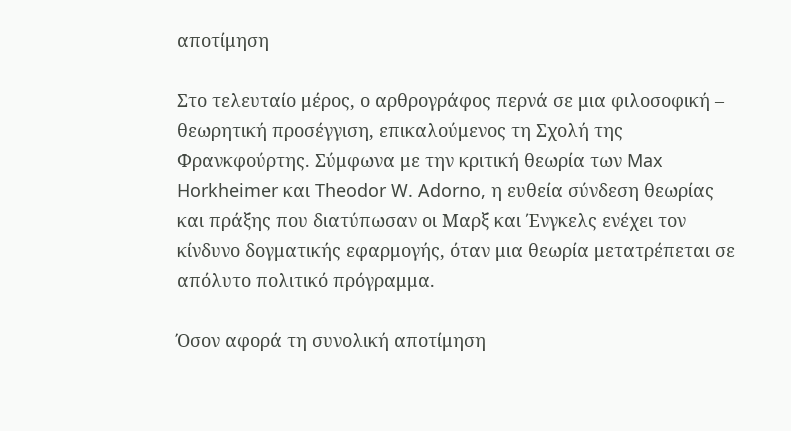αποτίμηση

Στο τελευταίο μέρος, ο αρθρογράφος περνά σε μια φιλοσοφική – θεωρητική προσέγγιση, επικαλούμενος τη Σχολή της Φρανκφούρτης. Σύμφωνα με την κριτική θεωρία των Max Horkheimer και Theodor W. Adorno, η ευθεία σύνδεση θεωρίας και πράξης που διατύπωσαν οι Μαρξ και Ένγκελς ενέχει τον κίνδυνο δογματικής εφαρμογής, όταν μια θεωρία μετατρέπεται σε απόλυτο πολιτικό πρόγραμμα.

Όσον αφορά τη συνολική αποτίμηση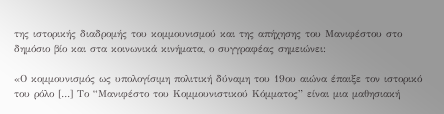της ιστορικής διαδρομής του κομμουνισμού και της απήχησης του Μανιφέστου στο δημόσιο βίο και στα κοινωνικά κινήματα, ο συγγραφέας σημειώνει:

«Ο κομμουνισμός ως υπολογίσιμη πολιτική δύναμη του 19ου αιώνα έπαιξε τον ιστορικό του ρόλο […] Το “Μανιφέστο του Κομμουνιστικού Κόμματος” είναι μια μαθησιακή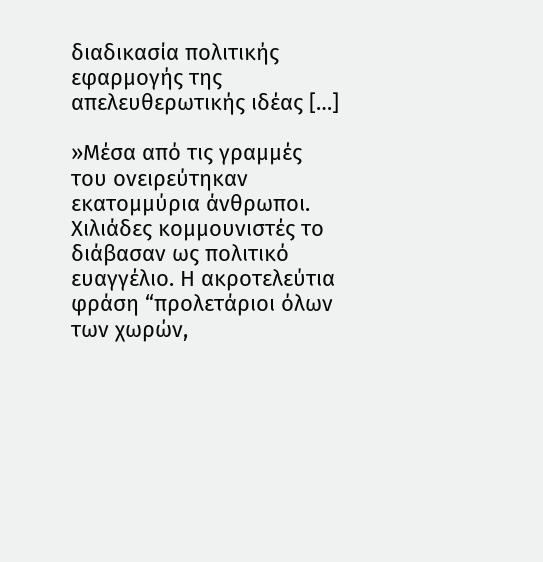διαδικασία πολιτικής εφαρμογής της απελευθερωτικής ιδέας […]

»Μέσα από τις γραμμές του ονειρεύτηκαν εκατομμύρια άνθρωποι. Χιλιάδες κομμουνιστές το διάβασαν ως πολιτικό ευαγγέλιο. Η ακροτελεύτια φράση “προλετάριοι όλων των χωρών,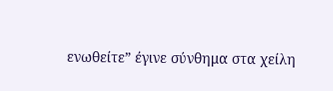ενωθείτε” έγινε σύνθημα στα χείλη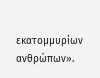εκατομμυρίων ανθρώπων».